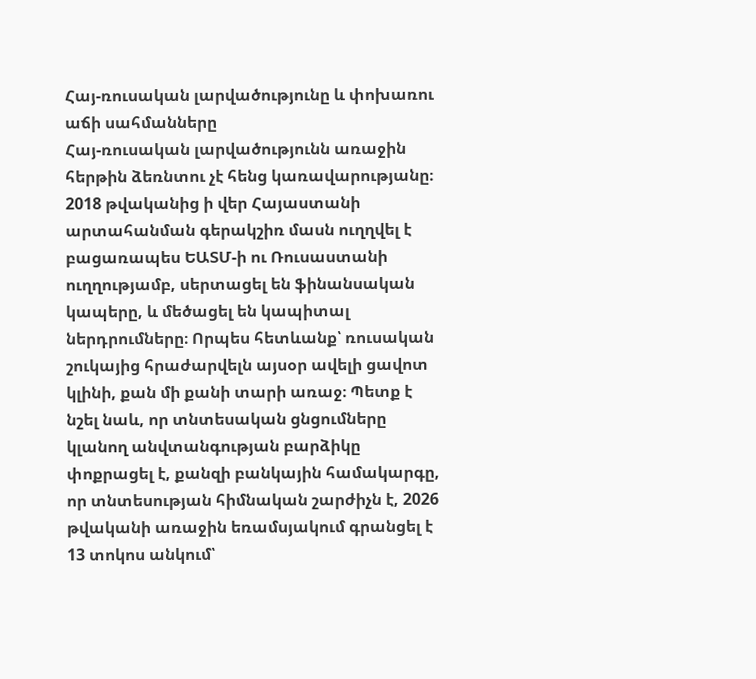Հայ-ռուսական լարվածությունը և փոխառու աճի սահմանները
Հայ-ռուսական լարվածությունն առաջին հերթին ձեռնտու չէ հենց կառավարությանը։ 2018 թվականից ի վեր Հայաստանի արտահանման գերակշիռ մասն ուղղվել է բացառապես ԵԱՏՄ-ի ու Ռուսաստանի ուղղությամբ, սերտացել են ֆինանսական կապերը, և մեծացել են կապիտալ ներդրումները։ Որպես հետևանք՝ ռուսական շուկայից հրաժարվելն այսօր ավելի ցավոտ կլինի, քան մի քանի տարի առաջ։ Պետք է նշել նաև, որ տնտեսական ցնցումները կլանող անվտանգության բարձիկը փոքրացել է, քանզի բանկային համակարգը, որ տնտեսության հիմնական շարժիչն է, 2026 թվականի առաջին եռամսյակում գրանցել է 13 տոկոս անկում՝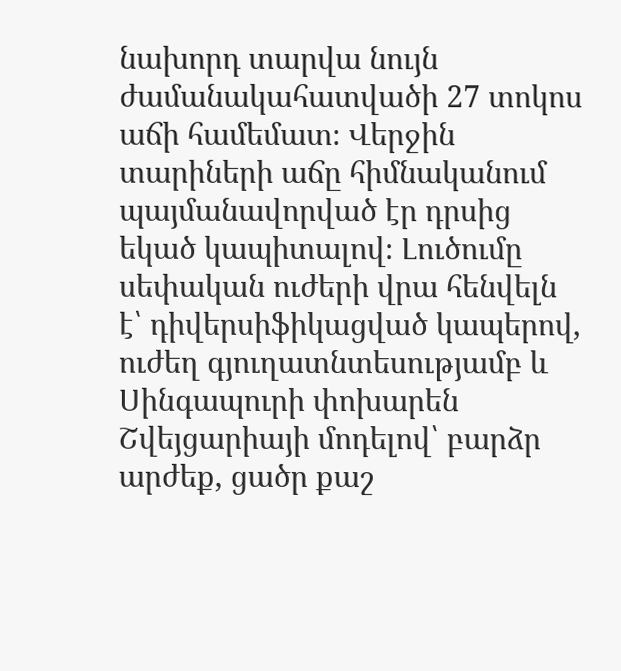նախորդ տարվա նույն ժամանակահատվածի 27 տոկոս աճի համեմատ։ Վերջին տարիների աճը հիմնականում պայմանավորված էր դրսից եկած կապիտալով։ Լուծումը սեփական ուժերի վրա հենվելն է՝ դիվերսիֆիկացված կապերով, ուժեղ գյուղատնտեսությամբ և Սինգապուրի փոխարեն Շվեյցարիայի մոդելով՝ բարձր արժեք, ցածր քաշ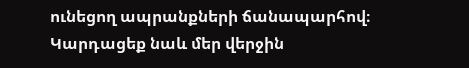ունեցող ապրանքների ճանապարհով։
Կարդացեք նաև մեր վերջին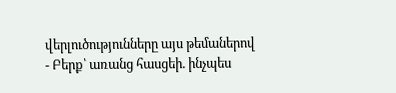վերլուծությունները այս թեմաներով
- Բերք՝ առանց հասցեի. ինչպես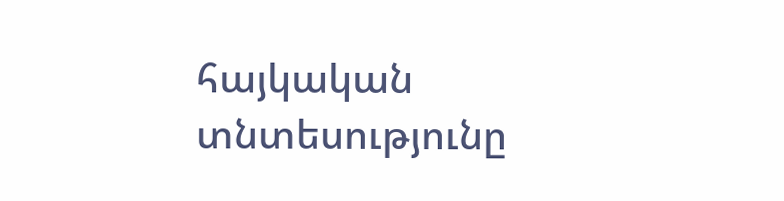հայկական տնտեսությունը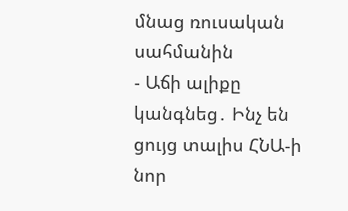մնաց ռուսական սահմանին
- Աճի ալիքը կանգնեց․ Ինչ են ցույց տալիս ՀՆԱ-ի նոր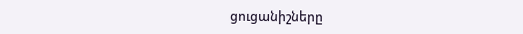ցուցանիշները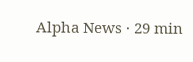Alpha News · 29 min